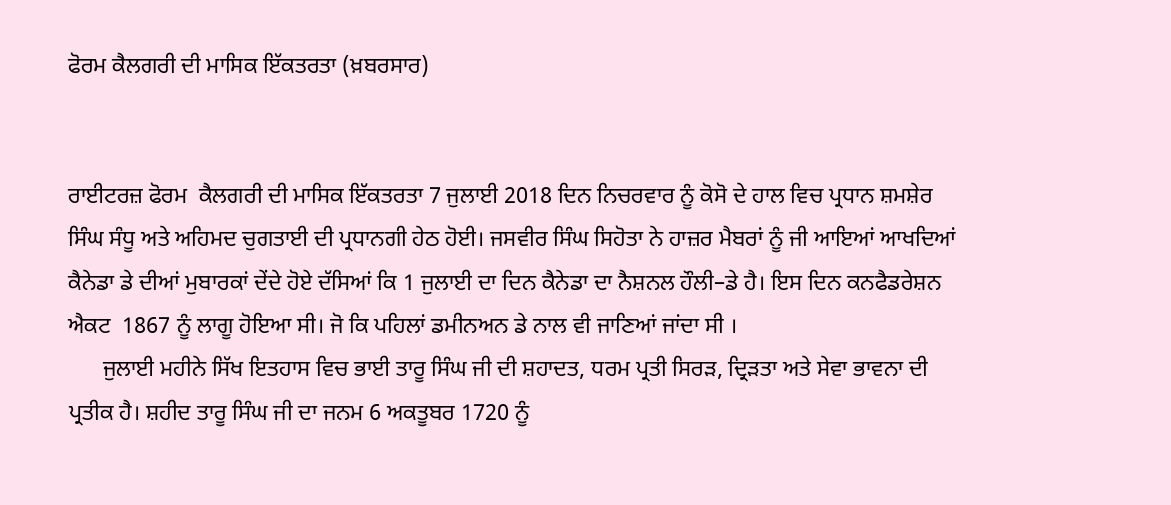ਫੋਰਮ ਕੈਲਗਰੀ ਦੀ ਮਾਸਿਕ ਇੱਕਤਰਤਾ (ਖ਼ਬਰਸਾਰ)


ਰਾਈਟਰਜ਼ ਫੋਰਮ  ਕੈਲਗਰੀ ਦੀ ਮਾਸਿਕ ਇੱਕਤਰਤਾ 7 ਜੁਲਾਈ 2018 ਦਿਨ ਨਿਚਰਵਾਰ ਨੂੰ ਕੋਸੋ ਦੇ ਹਾਲ ਵਿਚ ਪ੍ਰਧਾਨ ਸ਼ਮਸ਼ੇਰ ਸਿੰਘ ਸੰਧੂ ਅਤੇ ਅਹਿਮਦ ਚੁਗਤਾਈ ਦੀ ਪ੍ਰਧਾਨਗੀ ਹੇਠ ਹੋਈ। ਜਸਵੀਰ ਸਿੰਘ ਸਿਹੋਤਾ ਨੇ ਹਾਜ਼ਰ ਮੈਬਰਾਂ ਨੂੰ ਜੀ ਆਇਆਂ ਆਖਦਿਆਂ ਕੈਨੇਡਾ ਡੇ ਦੀਆਂ ਮੁਬਾਰਕਾਂ ਦੇਂਦੇ ਹੋਏ ਦੱਸਿਆਂ ਕਿ 1 ਜੁਲਾਈ ਦਾ ਦਿਨ ਕੈਨੇਡਾ ਦਾ ਨੈਸ਼ਨਲ ਹੌਲੀ–ਡੇ ਹੈ। ਇਸ ਦਿਨ ਕਨਫੈਡਰੇਸ਼ਨ ਐਕਟ  1867 ਨੂੰ ਲਾਗੂ ਹੋਇਆ ਸੀ। ਜੋ ਕਿ ਪਹਿਲਾਂ ਡਮੀਨਅਨ ਡੇ ਨਾਲ ਵੀ ਜਾਣਿਆਂ ਜਾਂਦਾ ਸੀ ।
      ਜੁਲਾਈ ਮਹੀਨੇ ਸਿੱਖ ਇਤਹਾਸ ਵਿਚ ਭਾਈ ਤਾਰੂ ਸਿੰਘ ਜੀ ਦੀ ਸ਼ਹਾਦਤ, ਧਰਮ ਪ੍ਰਤੀ ਸਿਰੜ, ਦ੍ਰਿੜਤਾ ਅਤੇ ਸੇਵਾ ਭਾਵਨਾ ਦੀ ਪ੍ਰਤੀਕ ਹੈ। ਸ਼ਹੀਦ ਤਾਰੂ ਸਿੰਘ ਜੀ ਦਾ ਜਨਮ 6 ਅਕਤੂਬਰ 1720 ਨੂੰ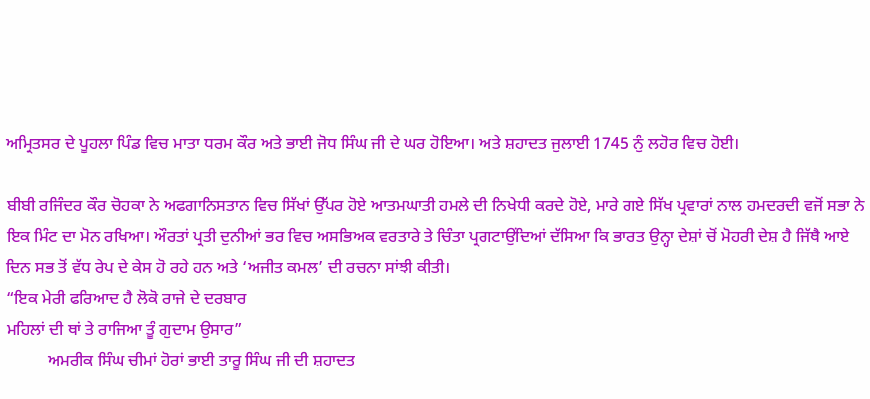ਅਮ੍ਰਿਤਸਰ ਦੇ ਪੂਹਲਾ ਪਿੰਡ ਵਿਚ ਮਾਤਾ ਧਰਮ ਕੌਰ ਅਤੇ ਭਾਈ ਜੋਧ ਸਿੰਘ ਜੀ ਦੇ ਘਰ ਹੋਇਆ। ਅਤੇ ਸ਼ਹਾਦਤ ਜੁਲਾਈ 1745 ਨੁੰ ਲਹੋਰ ਵਿਚ ਹੋਈ।

ਬੀਬੀ ਰਜਿੰਦਰ ਕੌਰ ਚੋਹਕਾ ਨੇ ਅਫਗਾਨਿਸਤਾਨ ਵਿਚ ਸਿੱਖਾਂ ਉੱਪਰ ਹੋਏ ਆਤਮਘਾਤੀ ਹਮਲੇ ਦੀ ਨਿਖੇਧੀ ਕਰਦੇ ਹੋਏ, ਮਾਰੇ ਗਏ ਸਿੱਖ ਪ੍ਰਵਾਰਾਂ ਨਾਲ ਹਮਦਰਦੀ ਵਜੋਂ ਸਭਾ ਨੇ ਇਕ ਮਿੰਟ ਦਾ ਮੋਨ ਰਖਿਆ। ਔਰਤਾਂ ਪ੍ਰਤੀ ਦੁਨੀਆਂ ਭਰ ਵਿਚ ਅਸਭਿਅਕ ਵਰਤਾਰੇ ਤੇ ਚਿੰਤਾ ਪ੍ਰਗਟਾਉਂਦਿਆਂ ਦੱਸਿਆ ਕਿ ਭਾਰਤ ਉਨ੍ਹਾ ਦੇਸ਼ਾਂ ਚੋਂ ਮੋਹਰੀ ਦੇਸ਼ ਹੈ ਜਿੱਥੈ ਆਏ ਦਿਨ ਸਭ ਤੋਂ ਵੱਧ ਰੇਪ ਦੇ ਕੇਸ ਹੋ ਰਹੇ ਹਨ ਅਤੇ ‘ਅਜੀਤ ਕਮਲ’ ਦੀ ਰਚਨਾ ਸਾਂਝੀ ਕੀਤੀ।
“ਇਕ ਮੇਰੀ ਫਰਿਆਦ ਹੈ ਲੋਕੋ ਰਾਜੇ ਦੇ ਦਰਬਾਰ
ਮਹਿਲਾਂ ਦੀ ਥਾਂ ਤੇ ਰਾਜਿਆ ਤੂੰ ਗੁਦਾਮ ਉਸਾਰ”
          ਅਮਰੀਕ ਸਿੰਘ ਚੀਮਾਂ ਹੋਰਾਂ ਭਾਈ ਤਾਰੂ ਸਿੰਘ ਜੀ ਦੀ ਸ਼ਹਾਦਤ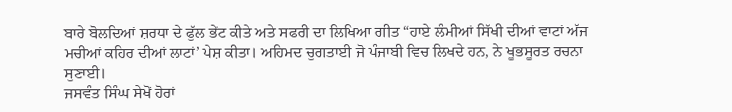ਬਾਰੇ ਬੋਲਦਿਆਂ ਸ਼ਰਧਾ ਦੇ ਫੁੱਲ ਭੇਂਟ ਕੀਤੇ ਅਤੇ ਸਫਰੀ ਦਾ ਲਿਖਿਆ ਗੀਤ “ਹਾਏ ਲੰਮੀਆਂ ਸਿੱਖੀ ਦੀਆਂ ਵਾਟਾਂ ਅੱਜ ਮਚੀਆਂ ਕਹਿਰ ਦੀਆਂ ਲਾਟਾਂ’ ਪੇਸ਼ ਕੀਤਾ। ਅਹਿਮਦ ਚੁਗਤਾਈ ਜੋ ਪੰਜਾਬੀ ਵਿਚ ਲਿਖਦੇ ਹਨ, ਨੇ ਖੂਭਸੂਰਤ ਰਚਨਾ ਸੁਣਾਈ।
ਜਸਵੰਤ ਸਿੰਘ ਸੇਖੋਂ ਹੋਰਾਂ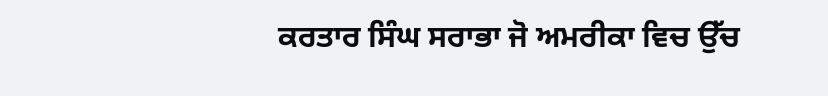ਕਰਤਾਰ ਸਿੰਘ ਸਰਾਭਾ ਜੋ ਅਮਰੀਕਾ ਵਿਚ ਉੱਚ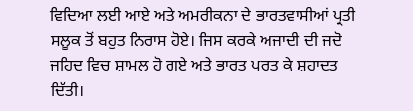ਵਿਦਿਆ ਲਈ ਆਏ ਅਤੇ ਅਮਰੀਕਨਾ ਦੇ ਭਾਰਤਵਾਸੀਆਂ ਪ੍ਰਤੀ ਸਲੂਕ ਤੋਂ ਬਹੁਤ ਨਿਰਾਸ ਹੋਏ। ਜਿਸ ਕਰਕੇ ਅਜਾਦੀ ਦੀ ਜਦੋ ਜਹਿਦ ਵਿਚ ਸ਼ਾਮਲ ਹੋ ਗਏ ਅਤੇ ਭਾਰਤ ਪਰਤ ਕੇ ਸ਼ਹਾਦਤ ਦਿੱਤੀ।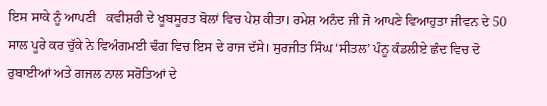ਇਸ ਸਾਕੇ ਨੂੰ ਆਪਣੀ   ਕਵੀਸ਼ਰੀ ਦੇ ਖੂਬਸੂਰਤ ਬੋਲਾਂ ਵਿਚ ਪੇਸ਼ ਕੀਤਾ। ਰਮੇਸ਼ ਅਨੰਦ ਜੀ ਜੋ ਆਪਣੇ ਵਿਆਹੁਤਾ ਜੀਵਨ ਦੇ 50 ਸਾਲ ਪੂਰੇ ਕਰ ਚੁੱਕੇ ਨੇ ਵਿਅੰਗਮਈ ਢੰਗ ਵਿਚ ਇਸ ਦੇ ਰਾਜ ਦੱਸੇ। ਸੁਰਜੀਤ ਸਿੰਘ ‘ਸੀਤਲ’ ਪੰਨੂ ਕੰਡਲੀਏ ਛੰਦ ਵਿਚ ਦੋ ਰੁਬਾਈਆਂ ਅਤੇ ਗਜਲ ਨਾਲ ਸਰੋਤਿਆਂ ਦੇ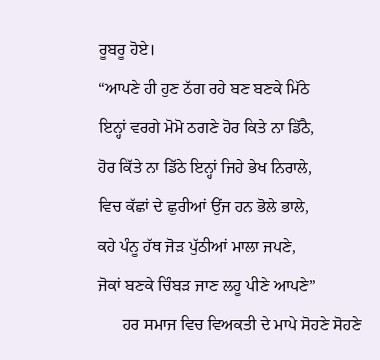ਰੂਬਰੂ ਹੋਏ।
“ਆਪਣੇ ਹੀ ਹੁਣ ਠੱਗ ਰਹੇ ਬਣ ਬਣਕੇ ਮਿੱਠੇ
ਇਨ੍ਹਾਂ ਵਰਗੇ ਮੋਮੋ ਠਗਣੇ ਹੋਰ ਕਿਤੇ ਨਾ ਡਿੱਠੈ,
ਹੋਰ ਕਿੱਤੇ ਨਾ ਡਿੱਠੇ ਇਨ੍ਹਾਂ ਜਿਹੇ ਭੇਖ ਨਿਰਾਲੇ,
ਵਿਚ ਕੱਛਾਂ ਦੇ ਛੁਰੀਆਂ ਉਂਜ ਹਨ ਭੋਲੇ ਭਾਲੇ,
ਕਹੇ ਪੰਨੂ ਹੱਥ ਜੋੜ ਪੁੱਠੀਆਂ ਮਾਲਾ ਜਪਣੇ,
ਜੋਕਾਂ ਬਣਕੇ ਚਿੰਬੜ ਜਾਣ ਲਹੂ ਪੀਣੇ ਆਪਣੇ”
      ਹਰ ਸਮਾਜ ਵਿਚ ਵਿਅਕਤੀ ਦੇ ਮਾਪੇ ਸੋਹਣੇ ਸੋਹਣੇ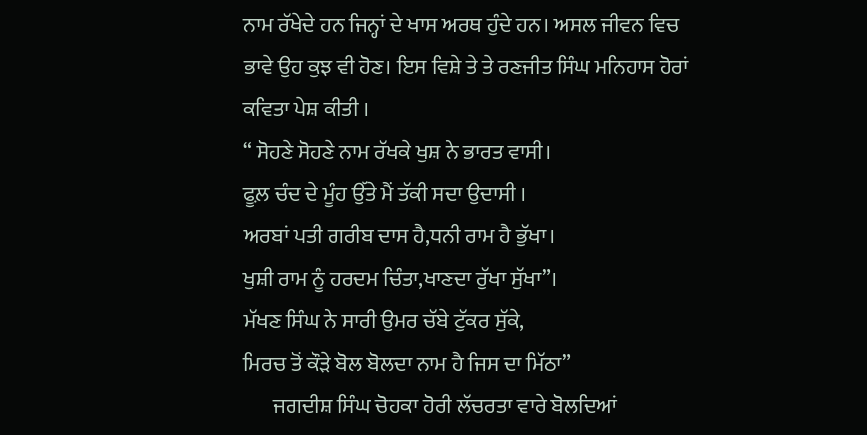ਨਾਮ ਰੱਖੇਦੇ ਹਨ ਜਿਨ੍ਹਾਂ ਦੇ ਖਾਸ ਅਰਥ ਹੁੰਦੇ ਹਨ। ਅਸਲ ਜੀਵਨ ਵਿਚ ਭਾਵੇ ਉਹ ਕੁਝ ਵੀ ਹੋਣ। ਇਸ ਵਿਸ਼ੇ ਤੇ ਤੇ ਰਣਜੀਤ ਸਿੰਘ ਮਨਿਹਾਸ ਹੋਰਾਂ ਕਵਿਤਾ ਪੇਸ਼ ਕੀਤੀ ।
“ ਸੋਹਣੇ ਸੋਹਣੇ ਨਾਮ ਰੱਖਕੇ ਖੁਸ਼ ਨੇ ਭਾਰਤ ਵਾਸੀ।
ਫੂਲ਼ ਚੰਦ ਦੇ ਮੂੰਹ ਉੱਤੇ ਮੈਂ ਤੱਕੀ ਸਦਾ ਉਦਾਸੀ ।
ਅਰਬਾਂ ਪਤੀ ਗਰੀਬ ਦਾਸ ਹੈ,ਧਨੀ ਰਾਮ ਹੈ ਭੁੱਖਾ।
ਖੁਸ਼ੀ ਰਾਮ ਨੂੰ ਹਰਦਮ ਚਿੰਤਾ,ਖਾਣਦਾ ਰੁੱਖਾ ਸੁੱਖਾ”।
ਮੱਖਣ ਸਿੰਘ ਨੇ ਸਾਰੀ ਉਮਰ ਚੱਬੇ ਟੁੱਕਰ ਸੁੱਕੇ,
ਮਿਰਚ ਤੋਂ ਕੌੜੇ ਬੋਲ ਬੋਲਦਾ ਨਾਮ ਹੈ ਜਿਸ ਦਾ ਮਿੱਠਾ”
       ਜਗਦੀਸ਼ ਸਿੰਘ ਚੋਹਕਾ ਹੋਰੀ ਲੱਚਰਤਾ ਵਾਰੇ ਬੋਲਦਿਆਂ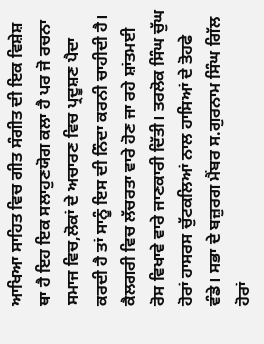ਆਖਿਆ ਸਾਹਿਤ ਵਿਚ ਗੀਤ ਸੰਗੀਤ ਦੀ ਇਕ ਵਿਸ਼ੇਸ਼ ਥਾ ਹੈ ਇਹ ਇਕ ਸਲਾਹੁਣਯੋਗ ਕਲਾ ਹੈ ਪਰ ਜੋ ਰਚਨਾ ਸਮਾਜ ਵਿਚ,ਲੋਕਾਂ ਦੇ ਅਚਾਰਣ ਵਿਚ ਪ੍ਰਦੂਸ਼ਣ ਪੈਦਾ ਕਰਦੀ ਹੈ ਤਾਂ ਸਾਨੂੰ ਇਸ ਦੀ ਨਿੰਦਾ ਕਰਨੀ ਚਾਹੀਦੀ ਹੈ। ਕੈਲਗਰੀ ਵਿਚ ਲੱਚਰਤਾ ਵਾਰੇ ਹੋਣ ਜਾ ਰਹੇ ਸ਼ਾਂਤਮਈ ਰੋਸ ਵਿਖਾਵੇ ਵਾਰੇ ਜਾਣਕਾਰੀ ਦਿੱਤੀ। ਤਰਲੋਕ ਸਿੰਘ ਚੁੱਘ ਹੋਰਾਂ ਹਾਸਰਸ ਚੁੱਟਕਲਿਆਂ ਨਾਲ ਹਾਸਿਆਂ ਦੇ ਤੋਹਫੇ ਵੰਡੇ। ਸਭਾ ਦੇ ਬਜ਼ੁਰਗ ਮੈਂਬਰ ਸ.ਗੁਰਨਾਮ ਸਿੰਘ ਗਿੱਲ ਹੋਰਾਂ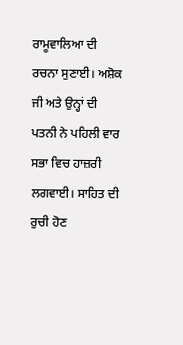ਰਾਮੂਵਾਲਿਆ ਦੀ ਰਚਨਾ ਸੁਣਾਈ। ਅਸ਼ੋਕ ਜੀ ਅਤੇ ਉਨ੍ਹਾਂ ਦੀ ਪਤਨੀ ਨੇ ਪਹਿਲੀ ਵਾਰ ਸਭਾ ਵਿਚ ਹਾਜ਼ਰੀ ਲਗਵਾਈ। ਸਾਹਿਤ ਦੀ ਰੁਚੀ ਹੋਣ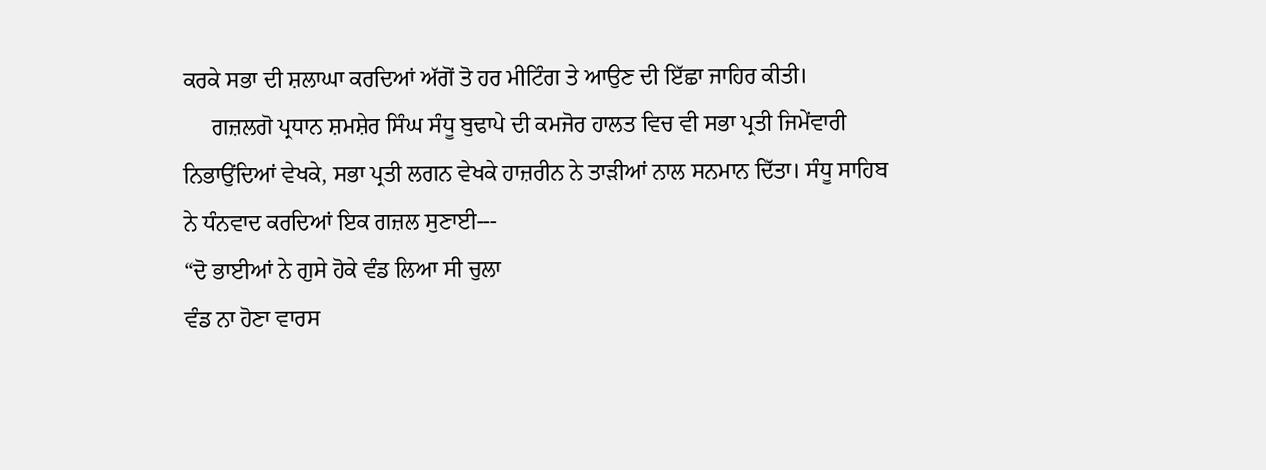ਕਰਕੇ ਸਭਾ ਦੀ ਸ਼ਲਾਘਾ ਕਰਦਿਆਂ ਅੱਗੋਂ ਤੋ ਹਰ ਮੀਟਿੰਗ ਤੇ ਆਉਣ ਦੀ ਇੱਛਾ ਜਾਹਿਰ ਕੀਤੀ।
     ਗਜ਼ਲਗੋ ਪ੍ਰਧਾਨ ਸ਼ਮਸ਼ੇਰ ਸਿੰਘ ਸੰਧੂ ਬੁਢਾਪੇ ਦੀ ਕਮਜੋਰ ਹਾਲਤ ਵਿਚ ਵੀ ਸਭਾ ਪ੍ਰਤੀ ਜਿਮੇਂਵਾਰੀ ਨਿਭਾਉਂਦਿਆਂ ਵੇਖਕੇ, ਸਭਾ ਪ੍ਰਤੀ ਲਗਨ ਵੇਖਕੇ ਹਾਜ਼ਰੀਨ ਨੇ ਤਾੜੀਆਂ ਨਾਲ ਸਨਮਾਨ ਦਿੱਤਾ। ਸੰਧੂ ਸਾਹਿਬ ਨੇ ਧੰਨਵਾਦ ਕਰਦਿਆਂ ਇਕ ਗਜ਼ਲ ਸੁਣਾਈ---
“ਦੋ ਭਾਈਆਂ ਨੇ ਗੁਸੇ ਹੋਕੇ ਵੰਡ ਲਿਆ ਸੀ ਚੁਲਾ
ਵੰਡ ਨਾ ਹੋਣਾ ਵਾਰਸ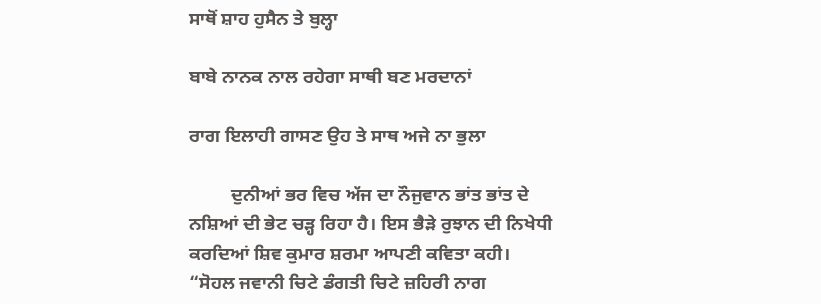ਸਾਥੋਂ ਸ਼ਾਹ ਹੁਸੈਨ ਤੇ ਬੁਲ੍ਹਾ

ਬਾਬੇ ਨਾਨਕ ਨਾਲ ਰਹੇਗਾ ਸਾਥੀ ਬਣ ਮਰਦਾਨਾਂ

ਰਾਗ ਇਲਾਹੀ ਗਾਸਣ ਉਹ ਤੇ ਸਾਥ ਅਜੇ ਨਾ ਭੁਲਾ

         ਦੁਨੀਆਂ ਭਰ ਵਿਚ ਅੱਜ ਦਾ ਨੌਜੁਵਾਨ ਭਾਂਤ ਭਾਂਤ ਦੇ ਨਸ਼ਿਆਂ ਦੀ ਭੇਟ ਚੜ੍ਹ ਰਿਹਾ ਹੈ। ਇਸ ਭੈੜੇ ਰੁਝਾਨ ਦੀ ਨਿਖੇਧੀ ਕਰਦਿਆਂ ਸ਼ਿਵ ਕੁਮਾਰ ਸ਼ਰਮਾ ਆਪਣੀ ਕਵਿਤਾ ਕਹੀ।
“ਸੋਹਲ ਜਵਾਨੀ ਚਿਟੇ ਡੰਗਤੀ ਚਿਟੇ ਜ਼ਹਿਰੀ ਨਾਗ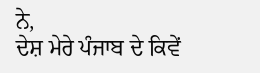ਨੇ,
ਦੇਸ਼ ਮੇਰੇ ਪੰਜਾਬ ਦੇ ਕਿਵੇਂ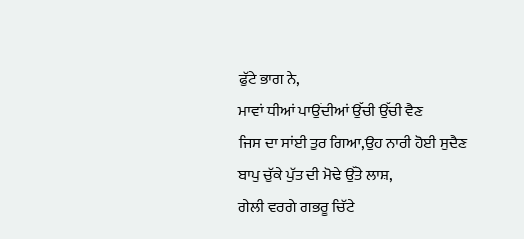ਫੁੱਟੇ ਭਾਗ ਨੇ,
ਮਾਵਾਂ ਧੀਆਂ ਪਾਉਂਦੀਆਂ ਉੱਚੀ ਉੱਚੀ ਵੈਣ
ਜਿਸ ਦਾ ਸਾਂਈ ਤੁਰ ਗਿਆ,ਉਹ ਨਾਰੀ ਹੋਈ ਸੁਦੈਣ
ਬਾਪੁ ਚੁੱਕੇ ਪੁੱਤ ਦੀ ਮੋਢੇ ਉੱਤੇ ਲਾਸ਼,
ਗੇਲੀ ਵਰਗੇ ਗਭਰੂ ਚਿੱਟੇ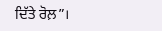ਦਿੱਤੇ ਰੋਲ਼”।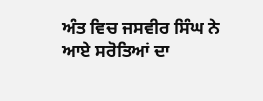ਅੰਤ ਵਿਚ ਜਸਵੀਰ ਸਿੰਘ ਨੇ ਆਏ ਸਰੋਤਿਆਂ ਦਾ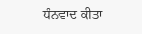ਧੰਨਵਾਦ ਕੀਤਾ